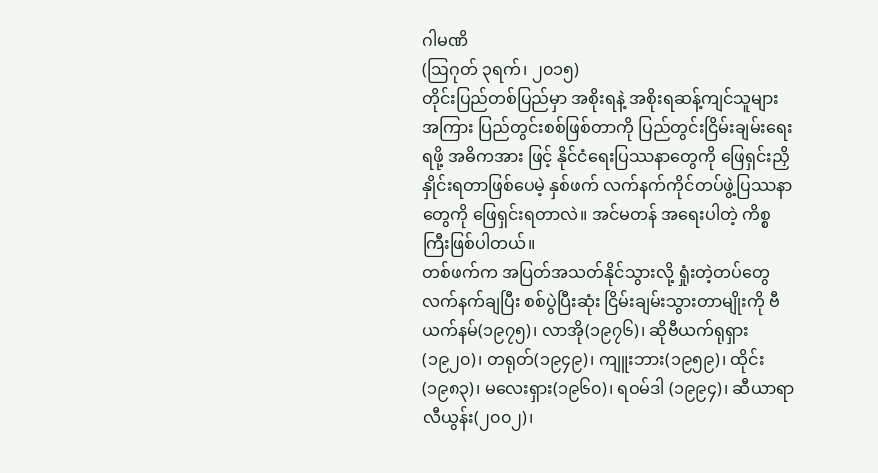ဂါမဏိ
(ဩဂုတ် ၃ရက်၊ ၂၀၁၅)
တိုင်းပြည်တစ်ပြည်မှာ အစိုးရနဲ့ အစိုးရဆန့်ကျင်သူများအကြား ပြည်တွင်းစစ်ဖြစ်တာကို ပြည်တွင်းငြိမ်းချမ်းရေးရဖို့ အဓိကအား ဖြင့် နိုင်ငံရေးပြဿနာတွေကို ဖြေရှင်းညှိနှိုင်းရတာဖြစ်ပေမဲ့ နှစ်ဖက် လက်နက်ကိုင်တပ်ဖွဲ့ပြဿနာတွေကို ဖြေရှင်းရတာလဲ။ အင်မတန် အရေးပါတဲ့ ကိစ္စကြီးဖြစ်ပါတယ်။
တစ်ဖက်က အပြတ်အသတ်နိုင်သွားလို့ ရှုံးတဲ့တပ်တွေလက်နက်ချပြီး စစ်ပွဲပြီးဆုံး ငြိမ်းချမ်းသွားတာမျိုးကို ဗီယက်နမ်(၁၉၇၅)၊ လာအို(၁၉၇၆)၊ ဆိုဗီယက်ရုရှား(၁၉၂၀)၊ တရုတ်(၁၉၄၉)၊ ကျူးဘား(၁၉၅၉)၊ ထိုင်း(၁၉၈၃)၊ မလေးရှား(၁၉၆၀)၊ ရဝမ်ဒါ (၁၉၉၄)၊ ဆီယာရာလီယွန်း(၂၀၀၂)၊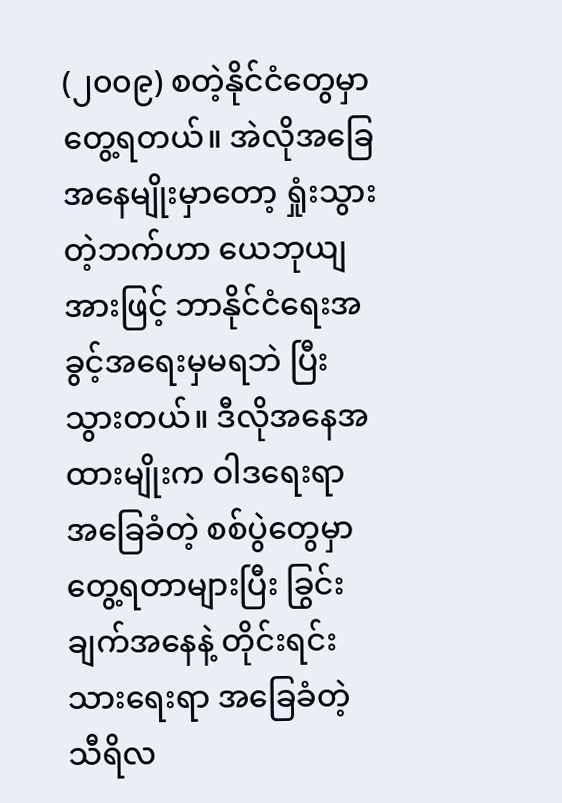(၂၀၀၉) စတဲ့နိုင်ငံတွေမှာ တွေ့ရတယ်။ အဲလိုအခြေအနေမျိုးမှာတော့ ရှုံးသွား တဲ့ဘက်ဟာ ယေဘုယျအားဖြင့် ဘာနိုင်ငံရေးအခွင့်အရေးမှမရဘဲ ပြီးသွားတယ်။ ဒီလိုအနေအထားမျိုးက ဝါဒရေးရာ အခြေခံတဲ့ စစ်ပွဲတွေမှာ တွေ့ရတာများပြီး ခြွင်းချက်အနေနဲ့ တိုင်းရင်းသားရေးရာ အခြေခံတဲ့ သီရိလ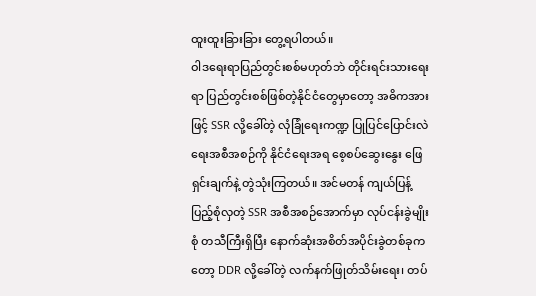ထူးထူးခြားခြား တွေ့ရပါတယ်။
ဝါဒရေးရာပြည်တွင်းစစ်မဟုတ်ဘဲ တိုင်းရင်းသားရေးရာ ပြည်တွင်းစစ်ဖြစ်တဲ့နိုင်ငံတွေမှာတော့ အဓိကအားဖြင့် SSR လို့ခေါ်တဲ့ လုံခြုံရေးကဏ္ဍ ပြုပြင်ပြောင်းလဲရေးအစီအစဉ်ကို နိုင်ငံရေးအရ စေ့စပ်ဆွေးနွေး ဖြေရှင်းချက်နဲ့ တွဲသုံးကြတယ်။ အင်မတန် ကျယ်ပြန့်ပြည့်စုံလှတဲ့ SSR အစီအစဉ်အောက်မှာ လုပ်ငန်းခွဲမျိုးစုံ တသီကြီးရှိပြီး နောက်ဆုံးအစိတ်အပိုင်းခွဲတစ်ခုကတော့ DDR လို့ခေါ်တဲ့ လက်နက်ဖြုတ်သိမ်းရေး၊ တပ်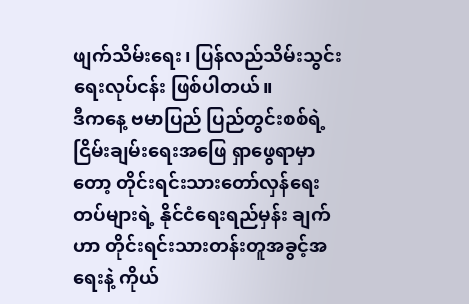ဖျက်သိမ်းရေး၊ ပြန်လည်သိမ်းသွင်းရေးလုပ်ငန်း ဖြစ်ပါတယ်။
ဒီကနေ့ ဗမာပြည် ပြည်တွင်းစစ်ရဲ့ ငြိမ်းချမ်းရေးအဖြေ ရှာဖွေရာမှာတော့ တိုင်းရင်းသားတော်လှန်ရေးတပ်များရဲ့ နိုင်ငံရေးရည်မှန်း ချက်ဟာ တိုင်းရင်းသားတန်းတူအခွင့်အရေးနဲ့ ကိုယ်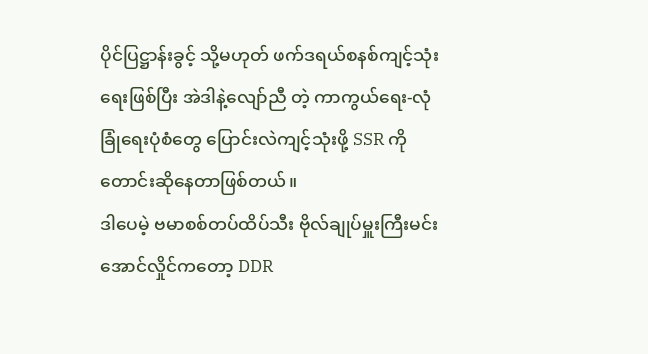ပိုင်ပြဋ္ဌာန်းခွင့် သို့မဟုတ် ဖက်ဒရယ်စနစ်ကျင့်သုံးရေးဖြစ်ပြီး အဲဒါနဲ့လျော်ညီ တဲ့ ကာကွယ်ရေး-လုံခြုံရေးပုံစံတွေ ပြောင်းလဲကျင့်သုံးဖို့ SSR ကို တောင်းဆိုနေတာဖြစ်တယ်။
ဒါပေမဲ့ ဗမာစစ်တပ်ထိပ်သီး ဗိုလ်ချုပ်မှူးကြီးမင်းအောင်လှိုင်ကတော့ DDR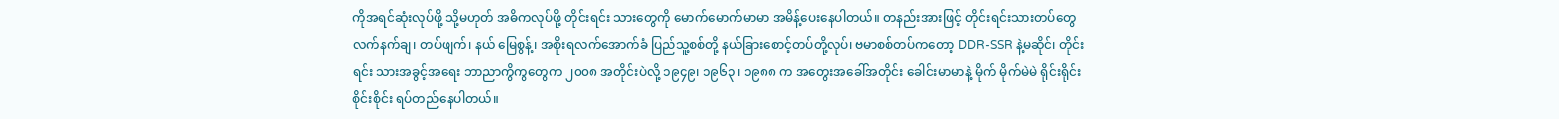ကိုအရင်ဆုံးလုပ်ဖို့ သို့မဟုတ် အဓိကလုပ်ဖို့ တိုင်းရင်း သားတွေကို မောက်မောက်မာမာ အမိန့်ပေးနေပါတယ်။ တနည်းအားဖြင့် တိုင်းရင်းသားတပ်တွေ လက်နက်ချ၊ တပ်ဖျက်၊ နယ် မြေစွန့်၊ အစိုးရလက်အောက်ခံ ပြည်သူ့စစ်တို့ နယ်ခြားစောင့်တပ်တို့လုပ်၊ ဗမာစစ်တပ်ကတော့ DDR-SSR နဲ့မဆိုင်၊ တိုင်းရင်း သားအခွင့်အရေး ဘာညာကွိကွတွေက ၂၀၀၈ အတိုင်းပဲလို့ ၁၉၄၉၊ ၁၉၆၃၊ ၁၉၈၈ က အတွေးအခေါ်အတိုင်း ခေါင်းမာမာနဲ့ မိုက် မိုက်မဲမဲ ရိုင်းရိုင်းစိုင်းစိုင်း ရပ်တည်နေပါတယ်။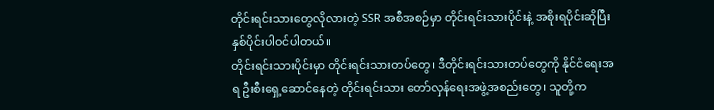တိုင်းရင်းသားတွေလိုလားတဲ့ SSR အစီအစဉ်မှာ တိုင်းရင်းသားပိုင်းနဲ့ အစိုးရပိုင်းဆိုပြီး နှစ်ပိုင်းပါဝင်ပါတယ်။
တိုင်းရင်းသားပိုင်းမှာ တိုင်းရင်းသားတပ်တွေ၊ ဒီတိုင်းရင်းသားတပ်တွေကို နိုင်ငံရေးအရ ဦးစီးရှေ့ဆောင်နေတဲ့ တိုင်းရင်းသား တော်လှန်ရေးအဖွဲ့အစည်းတွေ၊ သူတို့က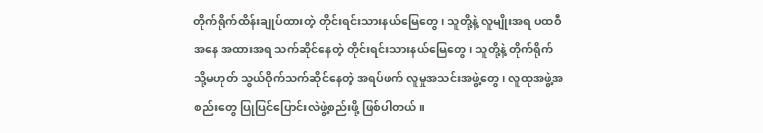တိုက်ရိုက်ထိန်းချုပ်ထားတဲ့ တိုင်းရင်းသားနယ်မြေတွေ၊ သူတို့နဲ့ လူမျိုးအရ ပထဝီအနေ အထားအရ သက်ဆိုင်နေတဲ့ တိုင်းရင်းသားနယ်မြေတွေ၊ သူတို့နဲ့ တိုက်ရိုက် သို့မဟုတ် သွယ်ဝိုက်သက်ဆိုင်နေတဲ့ အရပ်ဖက် လူမှုအသင်းအဖွဲ့တွေ၊ လူထုအဖွဲ့အစည်းတွေ ပြုပြင်ပြောင်းလဲဖွဲ့စည်းဖို့ ဖြစ်ပါတယ်။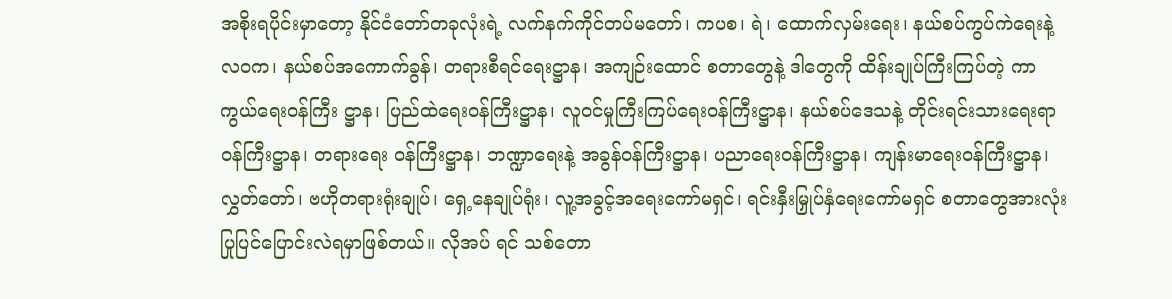အစိုးရပိုင်းမှာတော့ နိုင်ငံတော်တခုလုံးရဲ့ လက်နက်ကိုင်တပ်မတော်၊ ကပစ၊ ရဲ၊ ထောက်လှမ်းရေး၊ နယ်စပ်ကွပ်ကဲရေးနဲ့ လဝက၊ နယ်စပ်အကောက်ခွန်၊ တရားစီရင်ရေးဋ္ဌာန၊ အကျဉ်းထောင် စတာတွေနဲ့ ဒါတွေကို ထိန်းချုပ်ကြီးကြပ်တဲ့ ကာကွယ်ရေးဝန်ကြီး ဋ္ဌာန၊ ပြည်ထဲရေးဝန်ကြီးဋ္ဌာန၊ လူဝင်မှုကြီးကြပ်ရေးဝန်ကြီးဋ္ဌာန၊ နယ်စပ်ဒေသနဲ့ တိုင်းရင်းသားရေးရာ ဝန်ကြီးဋ္ဌာန၊ တရားရေး ဝန်ကြီးဋ္ဌာန၊ ဘဏ္ဍာရေးနဲ့ အခွန်ဝန်ကြီးဋ္ဌာန၊ ပညာရေးဝန်ကြီးဋ္ဌာန၊ ကျန်းမာရေးဝန်ကြီးဋ္ဌာန၊ လွှတ်တော်၊ ဗဟိုတရားရုံးချုပ်၊ ရှေ့နေချုပ်ရုံး၊ လူ့အခွင့်အရေးကော်မရှင်၊ ရင်းနှီးမြှုပ်နှံရေးကော်မရှင် စတာတွေအားလုံး ပြုပြင်ပြောင်းလဲရမှာဖြစ်တယ်။ လိုအပ် ရင် သစ်တော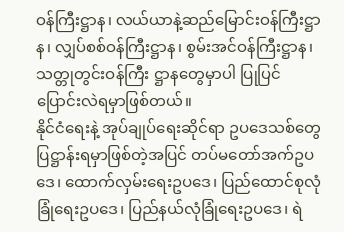ဝန်ကြီးဋ္ဌာန၊ လယ်ယာနဲ့ဆည်မြောင်းဝန်ကြီးဋ္ဌာန၊ လျှပ်စစ်ဝန်ကြီးဋ္ဌာန၊ စွမ်းအင်ဝန်ကြီးဋ္ဌာန၊ သတ္တုတွင်းဝန်ကြီး ဋ္ဌာနတွေမှာပါ ပြုပြင်ပြောင်းလဲရမှာဖြစ်တယ်။
နိုင်ငံရေးနဲ့ အုပ်ချုပ်ရေးဆိုင်ရာ ဥပဒေသစ်တွေ ပြဋ္ဌာန်းရမှာဖြစ်တဲ့အပြင် တပ်မတော်အက်ဥပဒေ၊ ထောက်လှမ်းရေးဥပဒေ၊ ပြည်ထောင်စုလုံခြုံရေးဥပဒေ၊ ပြည်နယ်လုံခြုံရေးဥပဒေ၊ ရဲ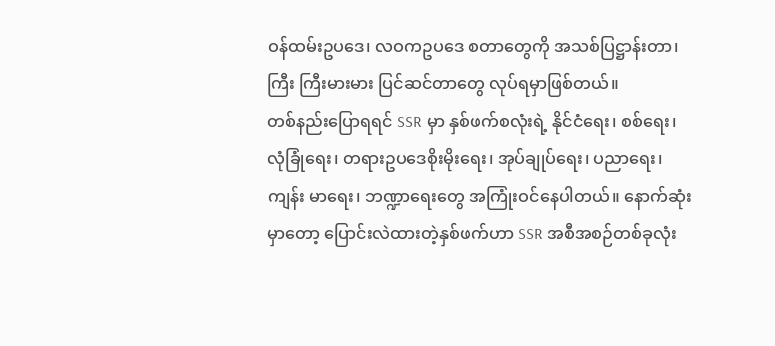ဝန်ထမ်းဥပဒေ၊ လဝကဥပဒေ စတာတွေကို အသစ်ပြဋ္ဌာန်းတာ၊ ကြီး ကြီးမားမား ပြင်ဆင်တာတွေ လုပ်ရမှာဖြစ်တယ်။
တစ်နည်းပြောရရင် SSR မှာ နှစ်ဖက်စလုံးရဲ့ နိုင်ငံရေး၊ စစ်ရေး၊ လုံခြုံရေး၊ တရားဥပဒေစိုးမိုးရေး၊ အုပ်ချုပ်ရေး၊ ပညာရေး၊ ကျန်း မာရေး၊ ဘဏ္ဍာရေးတွေ အကြုံးဝင်နေပါတယ်။ နောက်ဆုံးမှာတော့ ပြောင်းလဲထားတဲ့နှစ်ဖက်ဟာ SSR အစီအစဉ်တစ်ခုလုံး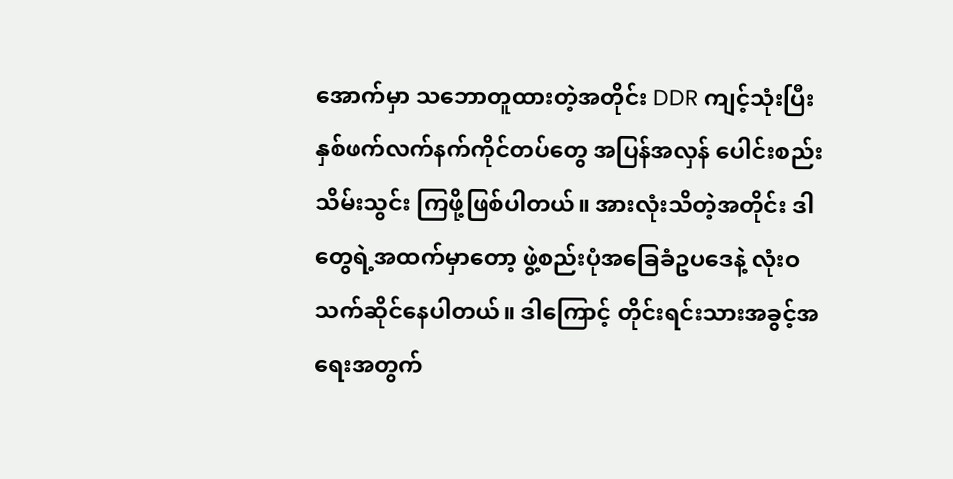အောက်မှာ သဘောတူထားတဲ့အတိုင်း DDR ကျင့်သုံးပြီး နှစ်ဖက်လက်နက်ကိုင်တပ်တွေ အပြန်အလှန် ပေါင်းစည်းသိမ်းသွင်း ကြဖို့ဖြစ်ပါတယ်။ အားလုံးသိတဲ့အတိုင်း ဒါတွေရဲ့အထက်မှာတော့ ဖွဲ့စည်းပုံအခြေခံဥပဒေနဲ့ လုံးဝ သက်ဆိုင်နေပါတယ်။ ဒါကြောင့် တိုင်းရင်းသားအခွင့်အရေးအတွက်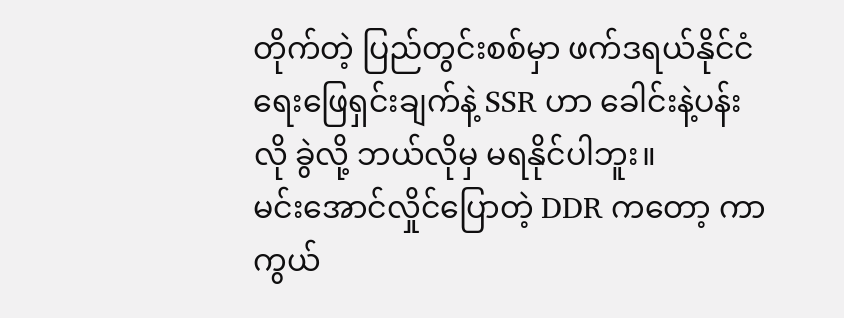တိုက်တဲ့ ပြည်တွင်းစစ်မှာ ဖက်ဒရယ်နိုင်ငံရေးဖြေရှင်းချက်နဲ့ SSR ဟာ ခေါင်းနဲ့ပန်းလို ခွဲလို့ ဘယ်လိုမှ မရနိုင်ပါဘူး။
မင်းအောင်လှိုင်ပြောတဲ့ DDR ကတော့ ကာကွယ်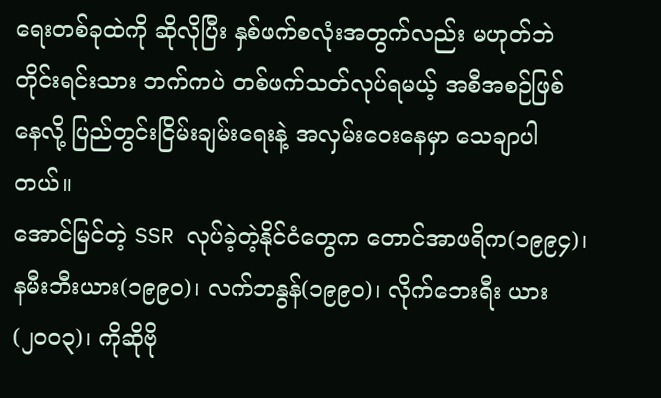ရေးတစ်ခုထဲကို ဆိုလိုပြီး နှစ်ဖက်စလုံးအတွက်လည်း မဟုတ်ဘဲ တိုင်းရင်းသား ဘက်ကပဲ တစ်ဖက်သတ်လုပ်ရမယ့် အစီအစဉ်ဖြစ်နေလို့ ပြည်တွင်းငြိမ်းချမ်းရေးနဲ့ အလှမ်းဝေးနေမှာ သေချာပါတယ်။
အောင်မြင်တဲ့ SSR လုပ်ခဲ့တဲ့နိုင်ငံတွေက တောင်အာဖရိက(၁၉၉၄)၊ နမီးဘီးယား(၁၉၉၀)၊ လက်ဘနွန်(၁၉၉၀)၊ လိုက်ဘေးရီး ယား(၂၀၀၃)၊ ကိုဆိုဗို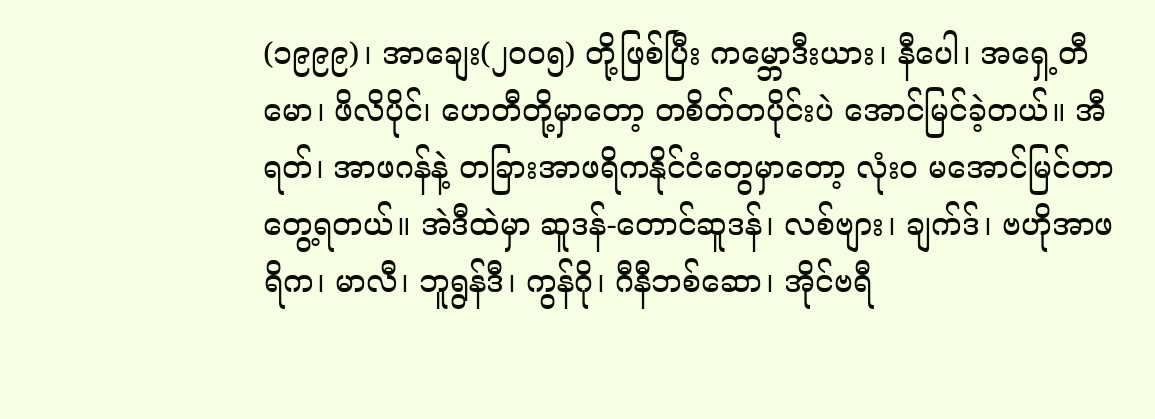(၁၉၉၉)၊ အာချေး(၂၀၀၅) တို့ဖြစ်ပြီး ကမ္ဘောဒီးယား၊ နီပေါ၊ အရှေ့တီမော၊ ဖိလိပိုင်၊ ဟေတီတို့မှာတော့ တစိတ်တပိုင်းပဲ အောင်မြင်ခဲ့တယ်။ အီရတ်၊ အာဖဂန်နဲ့ တခြားအာဖရိကနိုင်ငံတွေမှာတော့ လုံးဝ မအောင်မြင်တာ တွေ့ရတယ်။ အဲဒီထဲမှာ ဆူဒန်-တောင်ဆူဒန်၊ လစ်ဗျား၊ ချက်ဒ်၊ ဗဟိုအာဖရိက၊ မာလီ၊ ဘူရွန်ဒီ၊ ကွန်ဂို၊ ဂီနီဘစ်ဆော၊ အိုင်ဗရီ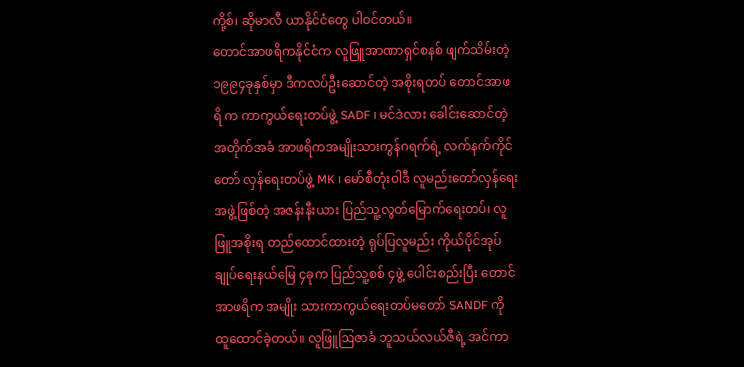ကို့စ်၊ ဆိုမာလီ ယာနိုင်ငံတွေ ပါဝင်တယ်။
တောင်အာဖရိကနိုင်ငံက လူဖြူအာဏာရှင်စနစ် ဖျက်သိမ်းတဲ့ ၁၉၉၄ခုနှစ်မှာ ဒီကလပ်ဦးဆောင်တဲ့ အစိုးရတပ် တောင်အာဖရိ က ကာကွယ်ရေးတပ်ဖွဲ့ SADF ၊ မင်ဒဲလား ခေါင်းဆောင်တဲ့ အတိုက်အခံ အာဖရိကအမျိုးသားကွန်ဂရက်ရဲ့ လက်နက်ကိုင်တော် လှန်ရေးတပ်ဖွဲ့ MK ၊ မော်စီတုံးဝါဒီ လူမည်းတော်လှန်ရေးအဖွဲ့ဖြစ်တဲ့ အဇန်းနီးယား ပြည်သူ့လွတ်မြောက်ရေးတပ်၊ လူဖြူအစိုးရ တည်ထောင်ထားတဲ့ ရုပ်ပြလူမည်း ကိုယ်ပိုင်အုပ်ချုပ်ရေးနယ်မြေ ၄ခုက ပြည်သူ့စစ် ၄ဖွဲ့ ပေါင်းစည်းပြီး တောင်အာဖရိက အမျိုး သားကာကွယ်ရေးတပ်မတော် SANDF ကို ထူထောင်ခဲ့တယ်။ လူဖြူဩဇာခံ ဘူသယ်လယ်ဇီရဲ့ အင်ကာ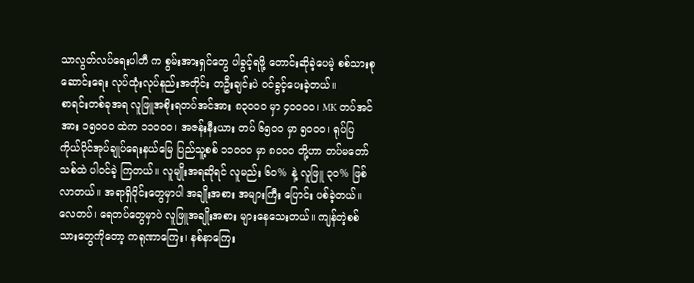သာလွတ်လပ်ရေးပါတီ က စွမ်းအားရှင်တွေ ပါခွင့်ရဖို့ တောင်းဆိုခဲ့ပေမဲ့ စစ်သားစုဆောင်းရေး လုပ်ထုံးလုပ်နည်းအတိုင်း တဦးချင်းပဲ ဝင်ခွင့်ပေးခဲ့တယ်။
စာရင်းတစ်ခုအရ လူဖြူအစိုးရတပ်အင်အား ၈၃၀၀ဝ မှာ ၄၀၀၀၀၊ MK တပ်အင်အား ၁၅၀၀ဝ ထဲက ၁၁၀၀၀၊ အဇန်းနီးယား တပ် ၆၅၀ဝ မှာ ၅၀၀၀၊ ရုပ်ပြ ကိုယ်ပိုင်အုပ်ချုပ်ရေးနယ်မြေ ပြည်သူ့စစ် ၁၁၀၀ဝ မှာ ၈၀၀ဝ တို့ဟာ တပ်မတော်သစ်ထဲ ပါဝင်ခဲ့ ကြတယ်။ လူမျိုးအရဆိုရင် လူမည်း ၆၀% နဲ့ လူဖြူ ၃၀% ဖြစ်လာတယ်။ အရာရှိပိုင်းတွေမှာပါ အချိုးအစား အများကြီး ပြောင်း ပစ်ခဲ့တယ်။ လေတပ်၊ ရေတပ်တွေမှာပဲ လူဖြူအချိုးအစား များနေသေးတယ်။ ကျန်တဲ့စစ်သားတွေကိုတော့ ကရုဏာကြေး၊ နစ်နာကြေး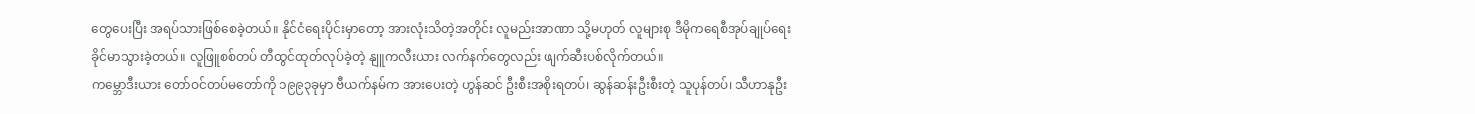တွေပေးပြီး အရပ်သားဖြစ်စေခဲ့တယ်။ နိုင်ငံရေးပိုင်းမှာတော့ အားလုံးသိတဲ့အတိုင်း လူမည်းအာဏာ သို့မဟုတ် လူများစု ဒီမိုကရေစီအုပ်ချုပ်ရေး ခိုင်မာသွားခဲ့တယ်။ လူဖြူစစ်တပ် တီထွင်ထုတ်လုပ်ခဲ့တဲ့ နျူကလီးယား လက်နက်တွေလည်း ဖျက်ဆီးပစ်လိုက်တယ်။
ကမ္ဘောဒီးယား တော်ဝင်တပ်မတော်ကို ၁၉၉၃ခုမှာ ဗီယက်နမ်က အားပေးတဲ့ ဟွန်ဆင် ဦးစီးအစိုးရတပ်၊ ဆွန်ဆန်းဦးစီးတဲ့ သူပုန်တပ်၊ သီဟာနုဦး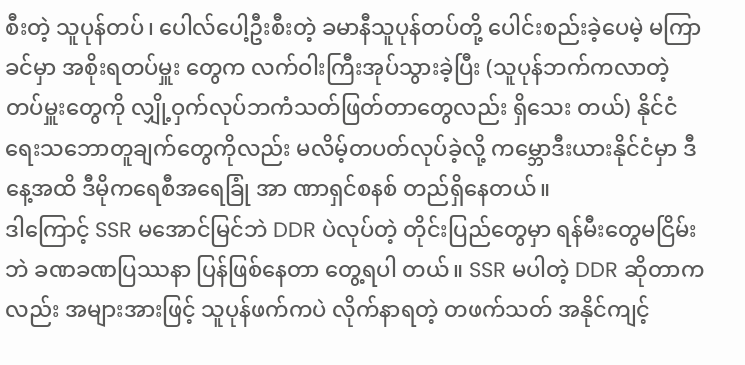စီးတဲ့ သူပုန်တပ်၊ ပေါလ်ပေါ့ဦးစီးတဲ့ ခမာနီသူပုန်တပ်တို့ ပေါင်းစည်းခဲ့ပေမဲ့ မကြာခင်မှာ အစိုးရတပ်မှူး တွေက လက်ဝါးကြီးအုပ်သွားခဲ့ပြီး (သူပုန်ဘက်ကလာတဲ့ တပ်မှူးတွေကို လျှို့ဝှက်လုပ်ဘကံသတ်ဖြတ်တာတွေလည်း ရှိသေး တယ်) နိုင်ငံရေးသဘောတူချက်တွေကိုလည်း မလိမ့်တပတ်လုပ်ခဲ့လို့ ကမ္ဘောဒီးယားနိုင်ငံမှာ ဒီနေ့အထိ ဒီမိုကရေစီအရေခြုံ အာ ဏာရှင်စနစ် တည်ရှိနေတယ်။
ဒါကြောင့် SSR မအောင်မြင်ဘဲ DDR ပဲလုပ်တဲ့ တိုင်းပြည်တွေမှာ ရန်မီးတွေမငြိမ်းဘဲ ခဏခဏပြဿနာ ပြန်ဖြစ်နေတာ တွေ့ရပါ တယ်။ SSR မပါတဲ့ DDR ဆိုတာကလည်း အများအားဖြင့် သူပုန်ဖက်ကပဲ လိုက်နာရတဲ့ တဖက်သတ် အနိုင်ကျင့်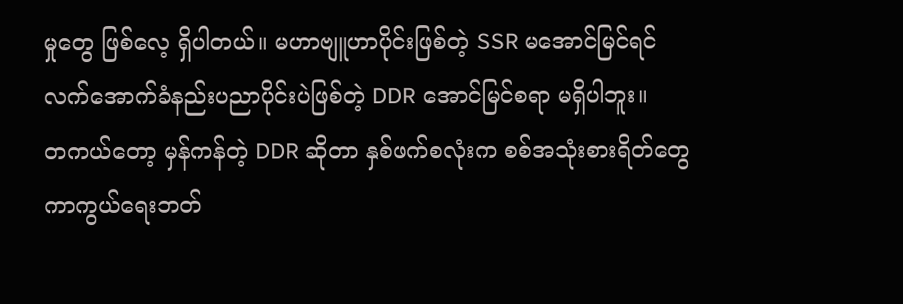မှုတွေ ဖြစ်လေ့ ရှိပါတယ်။ မဟာဗျူဟာပိုင်းဖြစ်တဲ့ SSR မအောင်မြင်ရင် လက်အောက်ခံနည်းပညာပိုင်းပဲဖြစ်တဲ့ DDR အောင်မြင်စရာ မရှိပါဘူး။
တကယ်တော့ မှန်ကန်တဲ့ DDR ဆိုတာ နှစ်ဖက်စလုံးက စစ်အသုံးစားရိတ်တွေ ကာကွယ်ရေးဘတ်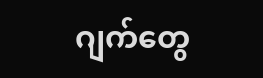ဂျက်တွေ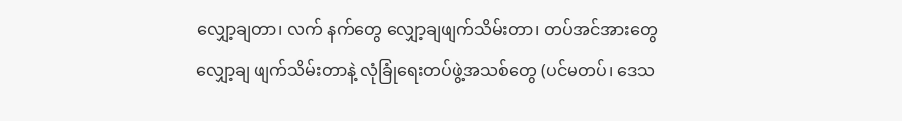လျှော့ချတာ၊ လက် နက်တွေ လျှော့ချဖျက်သိမ်းတာ၊ တပ်အင်အားတွေ လျှော့ချ ဖျက်သိမ်းတာနဲ့ လုံခြုံရေးတပ်ဖွဲ့အသစ်တွေ (ပင်မတပ်၊ ဒေသ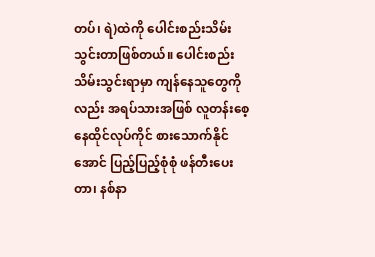တပ်၊ ရဲ)ထဲကို ပေါင်းစည်းသိမ်းသွင်းတာဖြစ်တယ်။ ပေါင်းစည်းသိမ်းသွင်းရာမှာ ကျန်နေသူတွေကိုလည်း အရပ်သားအဖြစ် လူတန်းစေ့ နေထိုင်လုပ်ကိုင် စားသောက်နိုင်အောင် ပြည့်ပြည့်စုံစုံ ဖန်တီးပေးတာ၊ နစ်နာ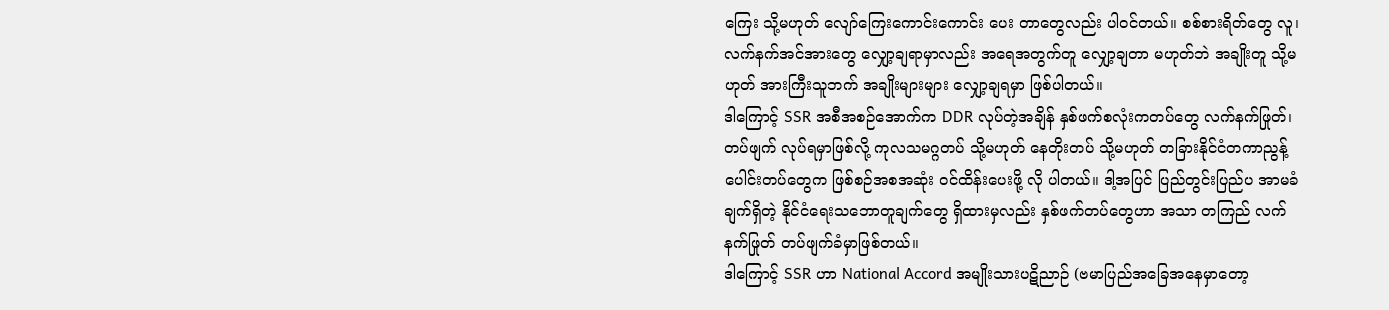ကြေး သို့မဟုတ် လျော်ကြေးကောင်းကောင်း ပေး တာတွေလည်း ပါဝင်တယ်။ စစ်စားရိတ်တွေ လူ၊ လက်နက်အင်အားတွေ လျှော့ချရာမှာလည်း အရေအတွက်တူ လျှော့ချတာ မဟုတ်ဘဲ အချိုးတူ သို့မဟုတ် အားကြီးသူဘက် အချိုးများများ လျှော့ချရမှာ ဖြစ်ပါတယ်။
ဒါကြောင့် SSR အစီအစဉ်အောက်က DDR လုပ်တဲ့အချိန် နှစ်ဖက်စလုံးကတပ်တွေ လက်နက်ဖြုတ်၊ တပ်ဖျက် လုပ်ရမှာဖြစ်လို့ ကုလသမဂ္ဂတပ် သို့မဟုတ် နေတိုးတပ် သို့မဟုတ် တခြားနိုင်ငံတကာညွန့်ပေါင်းတပ်တွေက ဖြစ်စဉ်အစအဆုံး ဝင်ထိန်းပေးဖို့ လို ပါတယ်။ ဒါ့အပြင် ပြည်တွင်းပြည်ပ အာမခံချက်ရှိတဲ့ နိုင်ငံရေးသဘောတူချက်တွေ ရှိထားမှလည်း နှစ်ဖက်တပ်တွေဟာ အသာ တကြည် လက်နက်ဖြုတ် တပ်ဖျက်ခံမှာဖြစ်တယ်။
ဒါကြောင့် SSR ဟာ National Accord အမျိုးသားပဋိညာဉ် (ဗမာပြည်အခြေအနေမှာတော့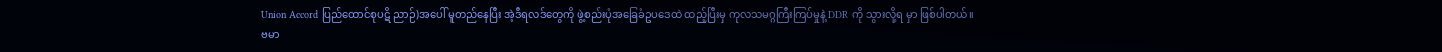Union Accord ပြည်ထောင်စုပဋိ ညာဉ်)အပေါ် မူတည်နေပြီး အဲ့ဒီရလဒ်တွေကို ဖွဲ့စည်းပုံအခြေခံဥပဒေထဲ ထည့်ပြီးမှ ကုလသမဂ္ဂကြီးကြပ်မှုနဲ့ DDR ကို သွားလို့ရ မှာ ဖြစ်ပါတယ်။ ဗမာ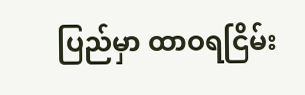ပြည်မှာ ထာဝရငြိမ်း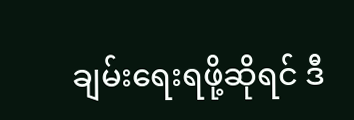ချမ်းရေးရဖို့ဆိုရင် ဒီ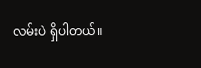လမ်းပဲ ရှိပါတယ်။